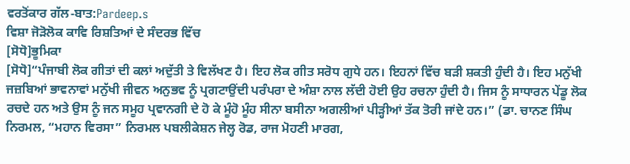ਵਰਤੋਂਕਾਰ ਗੱਲ-ਬਾਤ:Pardeep.s
ਵਿਸ਼ਾ ਜੋੜੋਲੋਕ ਕਾਵਿ ਰਿਸ਼ਤਿਆਂ ਦੇ ਸੰਦਰਭ ਵਿੱਚ
[ਸੋਧੋ]ਭੂਮਿਕਾ
[ਸੋਧੋ]“ਪੰਜਾਬੀ ਲੋਕ ਗੀਤਾਂ ਦੀ ਕਲਾਂ ਅਦੁੱਤੀ ਤੇ ਵਿਲੱਖਣ ਹੈ। ਇਹ ਲੋਕ ਗੀਤ ਸਰੋਧ ਗੁਧੇ ਹਨ। ਇਹਨਾਂ ਵਿੱਚ ਬੜੀ ਸ਼ਕਤੀ ਹੁੰਦੀ ਹੈ। ਇਹ ਮਨੁੱਖੀ ਜਜ਼ਬਿਆਂ ਭਾਵਨਾਵਾਂ ਮਨੁੱਖੀ ਜੀਵਨ ਅਨੁਭਵ ਨੂੰ ਪ੍ਰਗਟਾਉਂਦੀ ਪਰੰਪਰਾ ਦੇ ਅੰਸ਼ਾ ਨਾਲ ਲੱਦੀ ਹੋਈ ਉਹ ਰਚਨਾ ਹੁੰਦੀ ਹੈ। ਜਿਸ ਨੂੰ ਸਾਧਾਰਨ ਪੇਂਡੂ ਲੋਕ ਰਚਦੇ ਹਨ ਅਤੇ ਉਸ ਨੂੰ ਜਨ ਸਮੂਹ ਪ੍ਰਵਾਨਗੀ ਦੇ ਹੋ ਕੇ ਮੂੰਹੋ ਮੂੰਹ ਸੀਨਾ ਬਸੀਨਾ ਅਗਲੀਆਂ ਪੀੜ੍ਹੀਆਂ ਤੱਕ ਤੋਰੀ ਜਾਂਦੇ ਹਨ।” (ਡਾ. ਚਾਨਣ ਸਿੰਘ ਨਿਰਮਲ, “ਮਹਾਨ ਵਿਰਸਾ” ਨਿਰਮਲ ਪਬਲੀਕੇਸ਼ਨ ਜੇਲ੍ਹ ਰੋਡ, ਰਾਜ ਮੋਹਣੀ ਮਾਰਗ,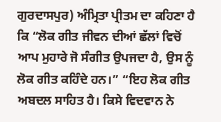ਗੁਰਦਾਸਪੁਰ) ਅੰਮ੍ਰਿਤਾ ਪ੍ਰੀਤਮ ਦਾ ਕਹਿਣਾ ਹੈ ਕਿ “ਲੋਕ ਗੀਤ ਜੀਵਨ ਦੀਆਂ ਛੱਲਾਂ ਵਿਚੋਂ ਆਪ ਮੁਹਾਰੇ ਜੋ ਸੰਗੀਤ ਉਪਜਦਾ ਹੈ, ਉਸ ਨੂੰ ਲੋਕ ਗੀਤ ਕਹਿੰਦੇ ਹਨ।” “ਇਹ ਲੋਕ ਗੀਤ ਅਬਦਲ ਸਾਹਿਤ ਹੈ। ਕਿਸੇ ਵਿਦਵਾਨ ਨੇ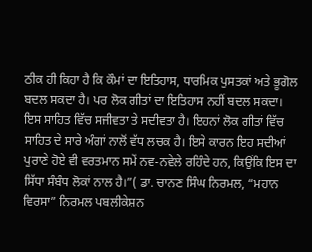ਠੀਕ ਹੀ ਕਿਹਾ ਹੈ ਕਿ ਕੌਮਾਂ ਦਾ ਇਤਿਹਾਸ, ਧਾਰਮਿਕ ਪੁਸਤਕਾਂ ਅਤੇ ਭੂਗੋਲ ਬਦਲ ਸਕਦਾ ਹੈ। ਪਰ ਲੋਕ ਗੀਤਾਂ ਦਾ ਇਤਿਹਾਸ ਨਹੀਂ ਬਦਲ ਸਕਦਾ। ਇਸ ਸਾਹਿਤ ਵਿੱਚ ਸਜੀਵਤਾ ਤੇ ਸਦੀਵਤਾ ਹੈ। ਇਹਨਾਂ ਲੋਕ ਗੀਤਾਂ ਵਿੱਚ ਸਾਹਿਤ ਦੇ ਸਾਰੇ ਅੰਗਾਂ ਨਾਲੋਂ ਵੱਧ ਲਚਕ ਹੈ। ਇਸੇ ਕਾਰਨ ਇਹ ਸਦੀਆਂ ਪੁਰਾਣੇ ਹੋਏ ਵੀ ਵਰਤਮਾਨ ਸਮੇਂ ਨਵ-ਨਵੇਲੇ ਰਹਿੰਦੇ ਹਨ, ਕਿਉਂਕਿ ਇਸ ਦਾ ਸਿੱਧਾ ਸੰਬੰਧ ਲੋਕਾਂ ਨਾਲ ਹੈ।”( ਡਾ. ਚਾਨਣ ਸਿੰਘ ਨਿਰਮਲ, “ਮਹਾਨ ਵਿਰਸਾ” ਨਿਰਮਲ ਪਬਲੀਕੇਸ਼ਨ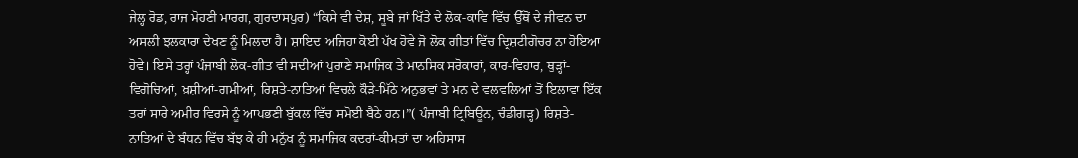ਜੇਲ੍ਹ ਰੋਡ, ਰਾਜ ਮੋਹਣੀ ਮਾਰਗ, ਗੁਰਦਾਸਪੁਰ) “ਕਿਸੇ ਵੀ ਦੇਸ਼, ਸੂਬੇ ਜਾਂ ਖਿੱਤੇ ਦੇ ਲੋਕ-ਕਾਵਿ ਵਿੱਚ ਉੱਥੋਂ ਦੇ ਜੀਵਨ ਦਾ ਅਸਲੀ ਝਲਕਾਰਾ ਦੇਖਣ ਨੂੰ ਮਿਲਦਾ ਹੈ। ਸ਼ਾਇਦ ਅਜਿਹਾ ਕੋਈ ਪੱਖ ਹੋਵੇ ਜੋ ਲੋਕ ਗੀਤਾਂ ਵਿੱਚ ਦ੍ਰਿਸ਼ਟੀਗੋਚਰ ਨਾ ਹੋਇਆ ਹੋਵੇ। ਇਸੇ ਤਰ੍ਹਾਂ ਪੰਜਾਬੀ ਲੋਕ-ਗੀਤ ਵੀ ਸਦੀਆਂ ਪੁਰਾਣੇ ਸਮਾਜਿਕ ਤੇ ਮਾਨਸਿਕ ਸਰੋਕਾਰਾਂ, ਕਾਰ-ਵਿਹਾਰ, ਥੁੜ੍ਹਾਂ-ਵਿਗੋਚਿਆਂ, ਖ਼ਸ਼ੀਆਂ-ਗਮੀਆਂ, ਰਿਸ਼ਤੇ-ਨਾਤਿਆਂ ਵਿਚਲੇ ਕੌੜੇ-ਮਿੱਠੇ ਅਨੁਭਵਾਂ ਤੇ ਮਨ ਦੇ ਵਲਵਲਿਆਂ ਤੋਂ ਇਲਾਵਾ ਇੱਕ ਤਰਾਂ ਸਾਰੇ ਅਮੀਰ ਵਿਰਸੇ ਨੂੰ ਆਪਭਣੀ ਬੁੱਕਲ ਵਿੱਚ ਸਮੋਈ ਬੈਠੇ ਹਨ।”( ਪੰਜਾਬੀ ਟ੍ਰਿਬਿਊਨ, ਚੰਡੀਗੜ੍ਹ) ਰਿਸ਼ਤੇ-ਨਾਤਿਆਂ ਦੇ ਬੰਧਨ ਵਿੱਚ ਬੱਝ ਕੇ ਹੀ ਮਨੁੱਖ ਨੂੰ ਸਮਾਜਿਕ ਕਦਰਾਂ-ਕੀਮਤਾਂ ਦਾ ਅਹਿਸਾਸ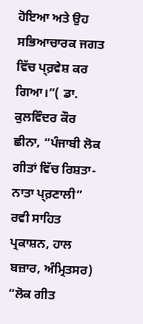ਹੋਇਆ ਅਤੇ ਉਹ ਸਭਿਆਚਾਰਕ ਜਗਤ ਵਿੱਚ ਪ੍ਰ਼ਵੇਸ਼ ਕਰ ਗਿਆ।”( ਡਾ. ਕੁਲਵਿੰਦਰ ਕੌਰ ਛੀਨਾ, “ਪੰਜਾਬੀ ਲੋਕ ਗੀਤਾਂ ਵਿੱਚ ਰਿਸ਼ਤਾ-ਨਾਤਾ ਪ੍ਰ਼ਣਾਲੀ” ਰਵੀ ਸਾਹਿਤ ਪ੍ਰਕਾਸ਼ਨ, ਹਾਲ ਬਜ਼ਾਰ, ਅੰਮ੍ਰਿਤਸਰ) “ਲੋਕ ਗੀਤ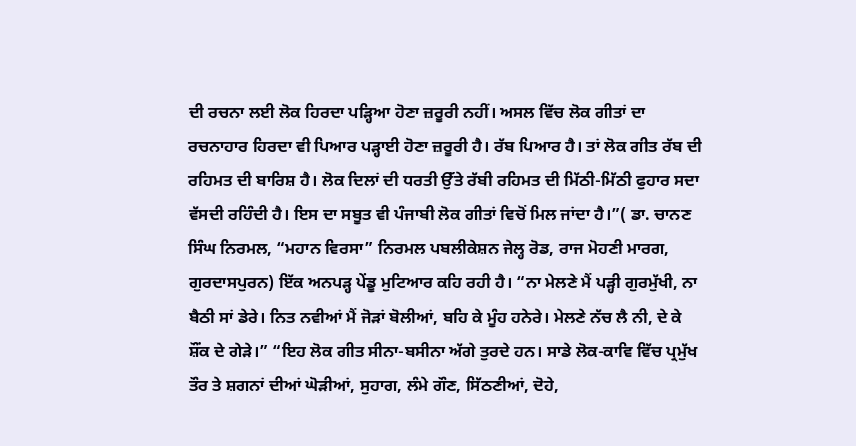ਦੀ ਰਚਨਾ ਲਈ ਲੋਕ ਹਿਰਦਾ ਪੜ੍ਹਿਆ ਹੋਣਾ ਜ਼ਰੂਰੀ ਨਹੀਂ। ਅਸਲ ਵਿੱਚ ਲੋਕ ਗੀਤਾਂ ਦਾ ਰਚਨਾਹਾਰ ਹਿਰਦਾ ਵੀ ਪਿਆਰ ਪੜ੍ਹਾਈ ਹੋਣਾ ਜ਼ਰੂਰੀ ਹੈ। ਰੱਬ ਪਿਆਰ ਹੈ। ਤਾਂ ਲੋਕ ਗੀਤ ਰੱਬ ਦੀ ਰਹਿਮਤ ਦੀ ਬਾਰਿਸ਼ ਹੈ। ਲੋਕ ਦਿਲਾਂ ਦੀ ਧਰਤੀ ਉੱਤੇ ਰੱਬੀ ਰਹਿਮਤ ਦੀ ਮਿੱਠੀ-ਮਿੱਠੀ ਫੁਹਾਰ ਸਦਾ ਵੱਸਦੀ ਰਹਿੰਦੀ ਹੈ। ਇਸ ਦਾ ਸਬੂਤ ਵੀ ਪੰਜਾਬੀ ਲੋਕ ਗੀਤਾਂ ਵਿਚੋਂ ਮਿਲ ਜਾਂਦਾ ਹੈ।”( ਡਾ. ਚਾਨਣ ਸਿੰਘ ਨਿਰਮਲ, “ਮਹਾਨ ਵਿਰਸਾ” ਨਿਰਮਲ ਪਬਲੀਕੇਸ਼ਨ ਜੇਲ੍ਹ ਰੋਡ, ਰਾਜ ਮੋਹਣੀ ਮਾਰਗ, ਗੁਰਦਾਸਪੁਰਨ) ਇੱਕ ਅਨਪੜ੍ਹ ਪੇਂਡੂ ਮੁਟਿਆਰ ਕਹਿ ਰਹੀ ਹੈ। “ਨਾ ਮੇਲਣੇ ਮੈਂ ਪੜ੍ਹੀ ਗੁਰਮੁੱਖੀ, ਨਾ ਬੈਠੀ ਸਾਂ ਡੇਰੇ। ਨਿਤ ਨਵੀਆਂ ਮੈਂ ਜੋੜਾਂ ਬੋਲੀਆਂ, ਬਹਿ ਕੇ ਮੂੰਹ ਹਨੇਰੇ। ਮੇਲਣੇ ਨੱਚ ਲੈ ਨੀ, ਦੇ ਕੇ ਸ਼ੌਂਕ ਦੇ ਗੇੜੇ।” “ਇਹ ਲੋਕ ਗੀਤ ਸੀਨਾ-ਬਸੀਨਾ ਅੱਗੇ ਤੁਰਦੇ ਹਨ। ਸਾਡੇ ਲੋਕ-ਕਾਵਿ ਵਿੱਚ ਪ੍ਰਮੁੱਖ ਤੌਰ ਤੇ ਸ਼ਗਨਾਂ ਦੀਆਂ ਘੋੜੀਆਂ, ਸੁਹਾਗ, ਲੰਮੇ ਗੌਣ, ਸਿੱਠਣੀਆਂ, ਦੋਹੇ,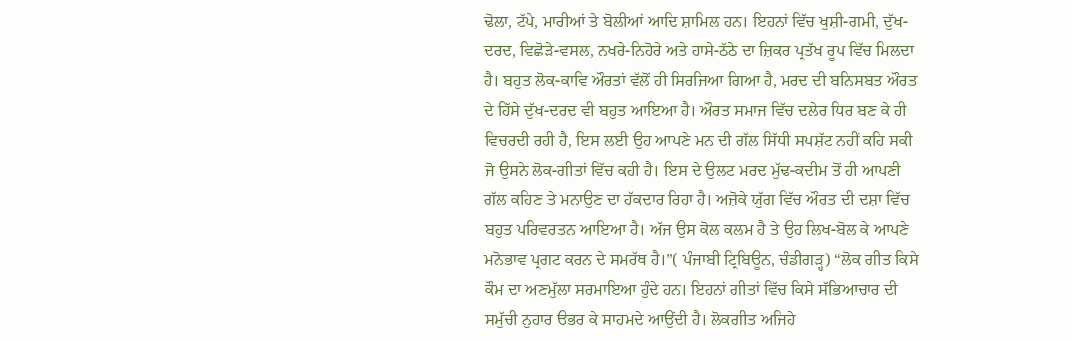ਢੋਲਾ, ਟੱਪੇ, ਮਾਰੀਆਂ ਤੇ ਬੋਲੀਆਂ ਆਦਿ ਸ਼ਾਮਿਲ ਹਨ। ਇਹਨਾਂ ਵਿੱਚ ਖੁਸ਼ੀ-ਗਮੀ, ਦੁੱਖ-ਦਰਦ, ਵਿਛੋੜੇ-ਵਸਲ, ਨਖਰੇ-ਨਿਹੋਰੇ ਅਤੇ ਹਾਸੇ-ਠੱਠੇ ਦਾ ਜ਼ਿਕਰ ਪ੍ਰਤੱਖ ਰੂਪ ਵਿੱਚ ਮਿਲਦਾ ਹੈ। ਬਹੁਤ ਲੋਕ-ਕਾਵਿ ਔਰਤਾਂ ਵੱਲੋਂ ਹੀ ਸਿਰਜਿਆ ਗਿਆ ਹੈ, ਮਰਦ ਦੀ ਬਨਿਸਬਤ ਔਰਤ ਦੇ ਹਿੱਸੇ ਦੁੱਖ-ਦਰਦ ਵੀ ਬਹੁਤ ਆਇਆ ਹੈ। ਔਰਤ ਸਮਾਜ ਵਿੱਚ ਦਲੇਰ ਧਿਰ ਬਣ ਕੇ ਹੀ ਵਿਚਰਦੀ ਰਹੀ ਹੈ, ਇਸ ਲਈ ਉਹ ਆਪਣੇ ਮਨ ਦੀ ਗੱਲ ਸਿੱਧੀ ਸਪਸ਼ੱਟ ਨਹੀਂ ਕਹਿ ਸਕੀ ਜੋ ਉਸਨੇ ਲੋਕ-ਗੀਤਾਂ ਵਿੱਚ ਕਹੀ ਹੈ। ਇਸ ਦੇ ਉਲਟ ਮਰਦ ਮੁੱਢ-ਕਦੀਮ ਤੋਂ ਹੀ ਆਪਣੀ ਗੱਲ ਕਹਿਣ ਤੇ ਮਨਾਉਣ ਦਾ ਹੱਕਦਾਰ ਰਿਹਾ ਹੈ। ਅਜ਼ੋਕੇ ਯੁੱਗ ਵਿੱਚ ਔਰਤ ਦੀ ਦਸ਼ਾ ਵਿੱਚ ਬਹੁਤ ਪਰਿਵਰਤਨ ਆਇਆ ਹੈ। ਅੱਜ ਉਸ ਕੋਲ ਕਲਮ ਹੈ ਤੇ ਉਹ ਲਿਖ-ਬੋਲ ਕੇ ਆਪਣੇ ਮਨੋਭਾਵ ਪ੍ਰਗਟ ਕਰਨ ਦੇ ਸਮਰੱਥ ਹੈ।”( ਪੰਜਾਬੀ ਟ੍ਰਿਬਿਊਨ, ਚੰਡੀਗੜ੍ਹ) “ਲੋਕ ਗੀਤ ਕਿਸੇ ਕੌਮ ਦਾ ਅਣਮੁੱਲਾ ਸਰਮਾਇਆ ਹੁੰਦੇ ਹਨ। ਇਹਨਾਂ ਗੀਤਾਂ ਵਿੱਚ ਕਿਸੇ ਸੱਭਿਆਚਾਰ ਦੀ ਸਮੁੱਚੀ ਨੁਹਾਰ ੳਭਰ ਕੇ ਸਾਹਮਦੇ ਆਉਂਦੀ ਹੈ। ਲੋਕਗੀਤ ਅਜਿਹੇ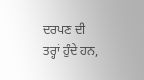ਦਰਪਣ ਦੀ ਤਰ੍ਹਾਂ ਹੁੰਦੇ ਹਨ,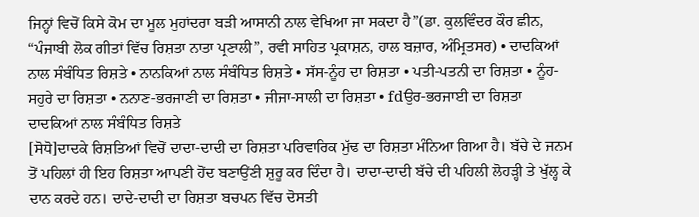ਜਿਨ੍ਹਾਂ ਵਿਚੋਂ ਕਿਸੇ ਕੋਮ ਦਾ ਮੂਲ ਮੁਹਾਂਦਰਾ ਬੜੀ ਆਸਾਨੀ ਨਾਲ ਵੇਖਿਆ ਜਾ ਸਕਦਾ ਹੈ”(ਡਾ. ਕੁਲਵਿੰਦਰ ਕੌਰ ਛੀਨ, “ਪੰਜਾਬੀ ਲੋਕ ਗੀਤਾਂ ਵਿੱਚ ਰਿਸ਼ਤਾ ਨਾਤਾ ਪ੍ਰਣਾਲੀ”, ਰਵੀ ਸਾਹਿਤ ਪ੍ਰਕਾਸ਼ਨ, ਹਾਲ ਬਜ਼ਾਰ, ਅੰਮ੍ਰਿਤਸਰ) • ਦਾਦਕਿਆਂ ਨਾਲ ਸੰਬੰਧਿਤ ਰਿਸ਼ਤੇ • ਨਾਨਕਿਆਂ ਨਾਲ ਸੰਬੰਧਿਤ ਰਿਸ਼ਤੇ • ਸੱਸ-ਨੂੰਹ ਦਾ ਰਿਸ਼ਤਾ • ਪਤੀ-ਪਤਨੀ ਦਾ ਰਿਸ਼ਤਾ • ਨੂੰਹ-ਸਹੁਰੇ ਦਾ ਰਿਸ਼ਤਾ • ਨਨਾਣ-ਭਰਜਾਣੀ ਦਾ ਰਿਸ਼ਤਾ • ਜੀਜਾ-ਸਾਲੀ ਦਾ ਰਿਸ਼ਤਾ • fdਉਰ-ਭਰਜਾਈ ਦਾ ਰਿਸ਼ਤਾ
ਦਾਦਕਿਆਂ ਨਾਲ ਸੰਬੰਧਿਤ ਰਿਸ਼ਤੇ
[ਸੋਧੋ]ਦਾਦਕੇ ਰਿਸ਼ਤਿਆਂ ਵਿਚੋਂ ਦਾਦਾ-ਦਾਦੀ ਦਾ ਰਿਸ਼ਤਾ ਪਰਿਵਾਰਿਕ ਮੁੱਢ ਦਾ ਰਿਸ਼ਤਾ ਮੰਨਿਆ ਗਿਆ ਹੈ। ਬੱਚੇ ਦੇ ਜਨਮ ਤੋਂ ਪਹਿਲਾਂ ਹੀ ਇਹ ਰਿਸ਼ਤਾ ਆਪਣੀ ਹੋਂਦ ਬਣਾਉਂਣੀ ਸ਼ੁਰੂ ਕਰ ਦਿੰਦਾ ਹੈ। ਦਾਦਾ-ਦਾਦੀ ਬੱਚੇ ਦੀ ਪਹਿਲੀ ਲੋਹੜ੍ਹੀ ਤੇ ਖੁੱਲ੍ਹ ਕੇ ਦਾਨ ਕਰਦੇ ਹਨ। ਦਾਦੇ-ਦਾਦੀ ਦਾ ਰਿਸ਼ਤਾ ਬਚਪਨ ਵਿੱਚ ਦੋਸਤੀ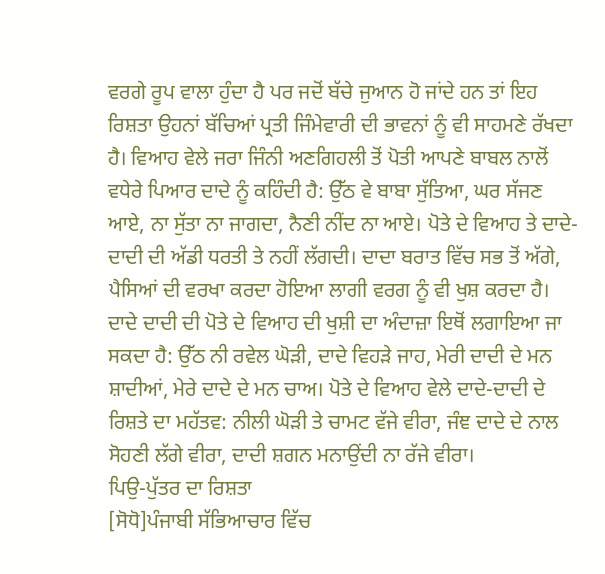ਵਰਗੇ ਰੂਪ ਵਾਲਾ ਹੁੰਦਾ ਹੈ ਪਰ ਜਦੋਂ ਬੱਚੇ ਜੁਆਨ ਹੋ ਜਾਂਦੇ ਹਨ ਤਾਂ ਇਹ ਰਿਸ਼ਤਾ ਉਹਨਾਂ ਬੱਚਿਆਂ ਪ੍ਰਤੀ ਜਿੰਮੇਵਾਰੀ ਦੀ ਭਾਵਨਾਂ ਨੂੰ ਵੀ ਸਾਹਮਣੇ ਰੱਖਦਾ ਹੈ। ਵਿਆਹ ਵੇਲੇ ਜਰਾ ਜਿੰਨੀ ਅਣਗਿਹਲੀ ਤੋਂ ਪੋਤੀ ਆਪਣੇ ਬਾਬਲ ਨਾਲੋਂ ਵਧੇਰੇ ਪਿਆਰ ਦਾਦੇ ਨੂੰ ਕਹਿੰਦੀ ਹੈ: ਉੱਠ ਵੇ ਬਾਬਾ ਸੁੱਤਿਆ, ਘਰ ਸੱਜਣ ਆਏ, ਨਾ ਸੁੱਤਾ ਨਾ ਜਾਗਦਾ, ਨੈਣੀ ਨੀਂਦ ਨਾ ਆਏ। ਪੋਤੇ ਦੇ ਵਿਆਹ ਤੇ ਦਾਦੇ-ਦਾਦੀ ਦੀ ਅੱਡੀ ਧਰਤੀ ਤੇ ਨਹੀਂ ਲੱਗਦੀ। ਦਾਦਾ ਬਰਾਤ ਵਿੱਚ ਸਭ ਤੋਂ ਅੱਗੇ, ਪੈਸਿਆਂ ਦੀ ਵਰਖਾ ਕਰਦਾ ਹੋਇਆ ਲਾਗੀ ਵਰਗ ਨੂੰ ਵੀ ਖੁਸ਼ ਕਰਦਾ ਹੈ। ਦਾਦੇ ਦਾਦੀ ਦੀ ਪੋਤੇ ਦੇ ਵਿਆਹ ਦੀ ਖੁਸ਼ੀ ਦਾ ਅੰਦਾਜ਼ਾ ਇਥੋਂ ਲਗਾਇਆ ਜਾ ਸਕਦਾ ਹੈ: ਉੱਠ ਨੀ ਰਵੇਲ ਘੋੜੀ, ਦਾਦੇ ਵਿਹੜੇ ਜਾਹ, ਮੇਰੀ ਦਾਦੀ ਦੇ ਮਨ ਸ਼ਾਦੀਆਂ, ਮੇਰੇ ਦਾਦੇ ਦੇ ਮਨ ਚਾਅ। ਪੋਤੇ ਦੇ ਵਿਆਹ ਵੇਲੇ ਦਾਦੇ-ਦਾਦੀ ਦੇ ਰਿਸ਼ਤੇ ਦਾ ਮਹੱਤਵ: ਨੀਲੀ ਘੋੜੀ ਤੇ ਚਾਮਟ ਵੱਜੇ ਵੀਰਾ, ਜੰਞ ਦਾਦੇ ਦੇ ਨਾਲ ਸੋਹਣੀ ਲੱਗੇ ਵੀਰਾ, ਦਾਦੀ ਸ਼ਗਨ ਮਨਾਉਂਦੀ ਨਾ ਰੱਜੇ ਵੀਰਾ।
ਪਿਉ-ਪੁੱਤਰ ਦਾ ਰਿਸ਼ਤਾ
[ਸੋਧੋ]ਪੰਜਾਬੀ ਸੱਭਿਆਚਾਰ ਵਿੱਚ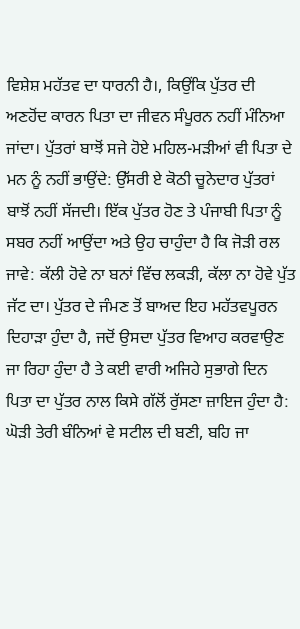ਵਿਸ਼ੇਸ਼ ਮਹੱਤਵ ਦਾ ਧਾਰਨੀ ਹੈ।, ਕਿਉਂਕਿ ਪੁੱਤਰ ਦੀ ਅਣਹੋਂਦ ਕਾਰਨ ਪਿਤਾ ਦਾ ਜੀਵਨ ਸੰਪੂਰਨ ਨਹੀਂ ਮੰਨਿਆ ਜਾਂਦਾ। ਪੁੱਤਰਾਂ ਬਾਝੋਂ ਸਜੇ ਹੋਏ ਮਹਿਲ-ਮੜੀਆਂ ਵੀ ਪਿਤਾ ਦੇ ਮਨ ਨੂੰ ਨਹੀਂ ਭਾਉਂਦੇ: ਉੱਸਰੀ ਏ ਕੋਠੀ ਚੂਨੇਦਾਰ ਪੁੱਤਰਾਂ ਬਾਝੋਂ ਨਹੀਂ ਸੱਜਦੀ। ਇੱਕ ਪੁੱਤਰ ਹੋਣ ਤੇ ਪੰਜਾਬੀ ਪਿਤਾ ਨੂੰ ਸਬਰ ਨਹੀਂ ਆਉਂਦਾ ਅਤੇ ਉਹ ਚਾਹੁੰਦਾ ਹੈ ਕਿ ਜੋੜੀ ਰਲ ਜਾਵੇ: ਕੱਲੀ ਹੋਵੇ ਨਾ ਬਨਾਂ ਵਿੱਚ ਲਕੜੀ, ਕੱਲਾ ਨਾ ਹੋਵੇ ਪੁੱਤ ਜੱਟ ਦਾ। ਪੁੱਤਰ ਦੇ ਜੰਮਣ ਤੋਂ ਬਾਅਦ ਇਹ ਮਹੱਤਵਪੂਰਨ ਦਿਹਾੜਾ ਹੁੰਦਾ ਹੈ, ਜਦੋਂ ਉਸਦਾ ਪੁੱਤਰ ਵਿਆਹ ਕਰਵਾਉਣ ਜਾ ਰਿਹਾ ਹੁੰਦਾ ਹੈ ਤੇ ਕਈ ਵਾਰੀ ਅਜਿਹੇ ਸੁਭਾਗੇ ਦਿਨ ਪਿਤਾ ਦਾ ਪੁੱਤਰ ਨਾਲ ਕਿਸੇ ਗੱਲੋਂ ਰੁੱਸਣਾ ਜ਼ਾਇਜ ਹੁੰਦਾ ਹੈ: ਘੋੜੀ ਤੇਰੀ ਬੰਨਿਆਂ ਵੇ ਸਟੀਲ ਦੀ ਬਣੀ, ਬਹਿ ਜਾ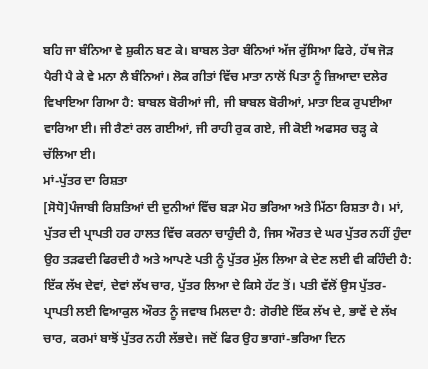ਬਹਿ ਜਾ ਬੰਨਿਆ ਵੇ ਸ਼ੁਕੀਨ ਬਣ ਕੇ। ਬਾਬਲ ਤੇਰਾ ਬੰਨਿਆਂ ਅੱਜ ਰੁੱਸਿਆ ਫਿਰੇ, ਹੱਥ ਜੋੜ ਪੈਰੀ ਪੈ ਕੇ ਵੇ ਮਨਾ ਲੈ ਬੰਨਿਆਂ। ਲੋਕ ਗੀਤਾਂ ਵਿੱਚ ਮਾਤਾ ਨਾਲੋਂ ਪਿਤਾ ਨੂੰ ਜ਼ਿਆਦਾ ਦਲੇਰ ਵਿਖਾਇਆ ਗਿਆ ਹੈ: ਬਾਬਲ ਬੋਰੀਆਂ ਜੀ, ਜੀ ਬਾਬਲ ਬੋਰੀਆਂ, ਮਾਤਾ ਇਕ ਰੁਪਈਆ ਵਾਰਿਆ ਈ। ਜੀ ਰੈਣਾਂ ਰਲ ਗਈਆਂ, ਜੀ ਰਾਹੀ ਰੁਕ ਗਏ, ਜੀ ਕੋਈ ਅਫਸਰ ਚੜ੍ਹ ਕੇ ਚੱਲਿਆ ਈ।
ਮਾਂ-ਪੁੱਤਰ ਦਾ ਰਿਸ਼ਤਾ
[ਸੋਧੋ]ਪੰਜਾਬੀ ਰਿਸ਼ਤਿਆਂ ਦੀ ਦੁਨੀਆਂ ਵਿੱਚ ਬੜਾ ਮੋਹ ਭਰਿਆ ਅਤੇ ਮਿੱਠਾ ਰਿਸ਼ਤਾ ਹੈ। ਮਾਂ, ਪੁੱਤਰ ਦੀ ਪ੍ਰਾਪਤੀ ਹਰ ਹਾਲਤ ਵਿੱਚ ਕਰਨਾ ਚਾਹੁੰਦੀ ਹੈ, ਜਿਸ ਔਰਤ ਦੇ ਘਰ ਪੁੱਤਰ ਨਹੀਂ ਹੁੰਦਾ ਉਹ ਤੜਫਦੀ ਫਿਰਦੀ ਹੈ ਅਤੇ ਆਪਣੇ ਪਤੀ ਨੂੰ ਪੁੱਤਰ ਮੁੱਲ ਲਿਆ ਕੇ ਦੇਣ ਲਈ ਵੀ ਕਹਿੰਦੀ ਹੈ:
ਇੱਕ ਲੱਖ ਦੇਵਾਂ, ਦੇਵਾਂ ਲੱਖ ਚਾਰ, ਪੁੱਤਰ ਲਿਆ ਦੇ ਕਿਸੇ ਹੱਟ ਤੋਂ। ਪਤੀ ਵੱਲੋਂ ਉਸ ਪੁੱਤਰ-ਪ੍ਰਾਪਤੀ ਲਈ ਵਿਆਕੁਲ ਔਰਤ ਨੂੰ ਜਵਾਬ ਮਿਲਦਾ ਹੈ: ਗੋਰੀਏ ਇੱਕ ਲੱਖ ਦੇ, ਭਾਵੇਂ ਦੇ ਲੱਖ ਚਾਰ, ਕਰਮਾਂ ਬਾਝੋਂ ਪੁੱਤਰ ਨਹੀ ਲੱਭਦੇ। ਜਦੋਂ ਫਿਰ ਉਹ ਭਾਗਾਂ-ਭਰਿਆ ਦਿਨ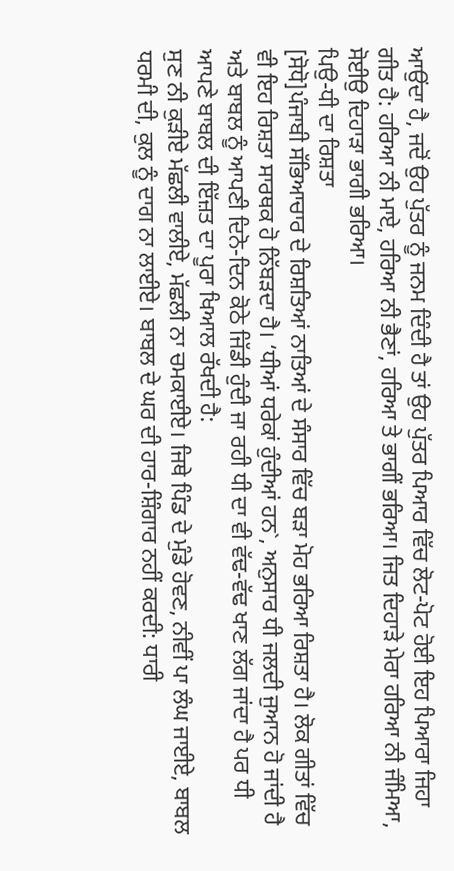ਆਉਂਦਾ ਹੈ, ਜਦੋਂ ਉਹ ਪੁੱਤਰ ਨੂੰ ਜਨਮ ਦਿੰਦੀ ਹੈ ਤਾਂ ਉਹ ਪੁੱਤਰ ਪਿਆਰ ਵਿੱਚ ਲੋਟ-ਪੋਟ ਹੋਈ ਇਹ ਪਿਆਰਾ ਜਿਹਾ ਗੀਤ ਹੈ: ਹਰਿਆ ਨੀ ਮਾਏ, ਹਰਿਆ ਨੀ ਭੈਣਾਂ, ਹਰਿਆ ਤੇ ਭਾਗੀਂ ਭਰਿਆ। ਜਿਤ ਦਿਹਾੜੇ ਮੇਰਾ ਹਰਿਆ ਨੀ ਜੰਮਿਆ, ਸੋਈਉ ਦਿਹਾੜਾ ਭਾਗੀ ਭਰਿਆ।
ਪਿਉ-ਧੀ ਦਾ ਰਿਸ਼ਤਾ
[ਸੋਧੋ]ਪੰਜਾਬੀ ਸੱਭਿਆਚਾਰ ਦੇ ਰਿਸ਼ਤਿਆਂ ਨਾਤਿਆਂ ਦੇ ਸੰਸਾਰ ਵਿੱਚ ਬੜਾ ਮੋਹ ਭਰਿਆ ਰਿਸ਼ਤਾ ਹੈ। ਲੋਕ ਗੀਤਾਂ ਵਿੱਚ ਵੀ ਇਹ ਰਿਸ਼ਤਾ ਸਾਰਥਕ ਹੋ ਨਿੱਬੜਦਾ ਹੈ। ‘ਧੀਆਂ ਧਰੇਕਾਂ ਹੁੰਦੀਆਂ ਹਨ`, ਅਨੁਸਾਰ ਧੀ ਜਲਦੀ ਜੁਆਨ ਹੋ ਜਾਂਦੀ ਹੈ ਅਤੇ ਬਾਬਲ ਨੂੰ ਆਪਣੀ ਦਿਨੋ-ਦਿਨ ਕੋਠੇ ਜਿੱਡੀ ਹੁੰਦੀ ਜਾ ਰਹੀ ਧੀ ਦਾ ਵੀ ਵੱਢ-ਵੱਢ ਖਾਣ ਲੱਗ ਜਾਂਦਾ ਹੈ ਪਰ ਧੀ ਆਪਣੇ ਬਾਬਲ ਦੀ ਇੱਜ਼ਤ ਦਾ ਪੂਰਾ ਖਿਆਲ ਰੱਖਦੀ ਹੈ:
ਸੁਣ ਨੀ ਕੁੜੀਏ ਮੱਛਲੀ ਵਾਲੀਏ, ਮੱਛਲੀ ਨਾ ਚਮਕਾਈਏ। ਜਿਥੇ ਪਿੰਡ ਦੇ ਮੁੰਡੇ ਹੋਵਣ, ਨੀਵੀਂ ਪਾ ਲੰਘ ਜਾਈਏ, ਬਾਬਲ ਧਰਮੀ ਦੀ, ਕੁਲ ਨੂੰ ਦਾਗ ਨਾ ਲਾਈਏ। ਬਾਬਲ ਦੇ ਘਰ ਦੀ ਹਾਰ-ਸ਼ਿੰਗਾਰ ਨਹੀਂ ਕਰਦੀ: ਧਾਰੀ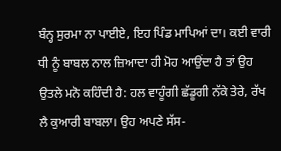ਬੰਨ੍ਹ ਸੁਰਮਾ ਨਾ ਪਾਈਏ, ਇਹ ਪਿੰਡ ਮਾਪਿਆਂ ਦਾ। ਕਈ ਵਾਰੀ ਧੀ ਨੂੰ ਬਾਬਲ ਨਾਲ ਜ਼ਿਆਦਾ ਹੀ ਮੋਹ ਆਉਂਦਾ ਹੈ ਤਾਂ ਉਹ ਉਤਲੇ ਮਨੋ ਕਹਿੰਦੀ ਹੈ: ਹਲ ਵਾਹੂੰਗੀ ਛੱਡੂਗੀ ਨੱਕੇ ਤੇਰੇ, ਰੱਖ ਲੈ ਕੁਆਰੀ ਬਾਬਲਾ। ਉਹ ਅਪਣੇ ਸੱਸ-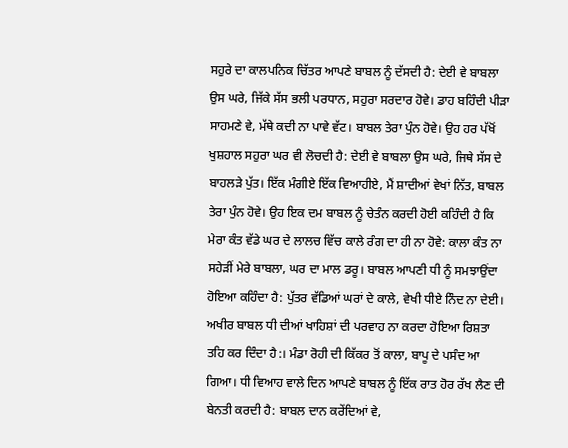ਸਹੁਰੇ ਦਾ ਕਾਲਪਨਿਕ ਚਿੱਤਰ ਆਪਣੇ ਬਾਬਲ ਨੂੰ ਦੱਸਦੀ ਹੈ: ਦੇਈ ਵੇ ਬਾਬਲਾ ਉਸ ਘਰੇ, ਜਿੱਕੇ ਸੱਸ ਭਲੀ ਪਰਧਾਨ, ਸਹੁਰਾ ਸਰਦਾਰ ਹੋਵੇ। ਡਾਹ ਬਹਿੰਦੀ ਪੀੜਾ ਸਾਹਮਣੇ ਵੇ, ਮੱਥੇ ਕਦੀ ਨਾ ਪਾਵੇ ਵੱਟ। ਬਾਬਲ ਤੇਰਾ ਪੁੰਨ ਹੋਵੇ। ਉਹ ਹਰ ਪੱਖੋਂ ਖੁਸ਼ਹਾਲ ਸਹੁਰਾ ਘਰ ਵੀ ਲੋਚਦੀ ਹੈ: ਦੇਈ ਵੇ ਬਾਬਲਾ ਉਸ ਘਰੇ, ਜਿਥੇ ਸੱਸ ਦੇ ਬਾਹਲੜੇ ਪੁੱਤ। ਇੱਕ ਮੰਗੀਏ ਇੱਕ ਵਿਆਹੀਏ, ਮੈਂ ਸ਼ਾਦੀਆਂ ਵੇਖਾਂ ਨਿੱਤ, ਬਾਬਲ ਤੇਰਾ ਪੁੰਨ ਹੋਵੇ। ਉਹ ਇਕ ਦਮ ਬਾਬਲ ਨੂੰ ਚੇਤੰਨ ਕਰਦੀ ਹੋਈ ਕਹਿੰਦੀ ਹੈ ਕਿ ਮੇਰਾ ਕੰਤ ਵੱਡੇ ਘਰ ਦੇ ਲਾਲਚ ਵਿੱਚ ਕਾਲੇ ਰੰਗ ਦਾ ਹੀ ਨਾ ਹੋਵੇ: ਕਾਲਾ ਕੰਤ ਨਾ ਸਹੇੜੀਂ ਮੇਰੇ ਬਾਬਲਾ, ਘਰ ਦਾ ਮਾਲ ਡਰੂ। ਬਾਬਲ ਆਪਣੀ ਧੀ ਨੂੰ ਸਮਝਾਉਂਦਾ ਹੋਇਆ ਕਹਿੰਦਾ ਹੈ: ਪੁੱਤਰ ਵੱਡਿਆਂ ਘਰਾਂ ਦੇ ਕਾਲੇ, ਵੇਖੀ ਧੀਏ ਨਿੰਦ ਨਾ ਦੇਈ। ਅਖੀਰ ਬਾਬਲ ਧੀ ਦੀਆਂ ਖਾਹਿਸ਼ਾਂ ਦੀ ਪਰਵਾਹ ਨਾ ਕਰਦਾ ਹੋਇਆ ਰਿਸ਼ਤਾ ਤਹਿ ਕਰ ਦਿੰਦਾ ਹੈ:। ਮੰਡਾ ਰੋਹੀ ਦੀ ਕਿੱਕਰ ਤੋਂ ਕਾਲਾ, ਬਾਪੂ ਦੇ ਪਸੰਦ ਆ ਗਿਆ। ਧੀ ਵਿਆਹ ਵਾਲੇ ਦਿਨ ਆਪਣੇ ਬਾਬਲ ਨੂੰ ਇੱਕ ਰਾਤ ਹੋਰ ਰੱਖ ਲੈਣ ਦੀ ਬੇਨਤੀ ਕਰਦੀ ਹੈ: ਬਾਬਲ ਦਾਨ ਕਰੇਂਦਿਆਂ ਵੇ,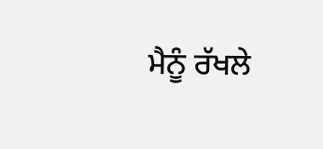ਮੈਨੂੰ ਰੱਖਲੇ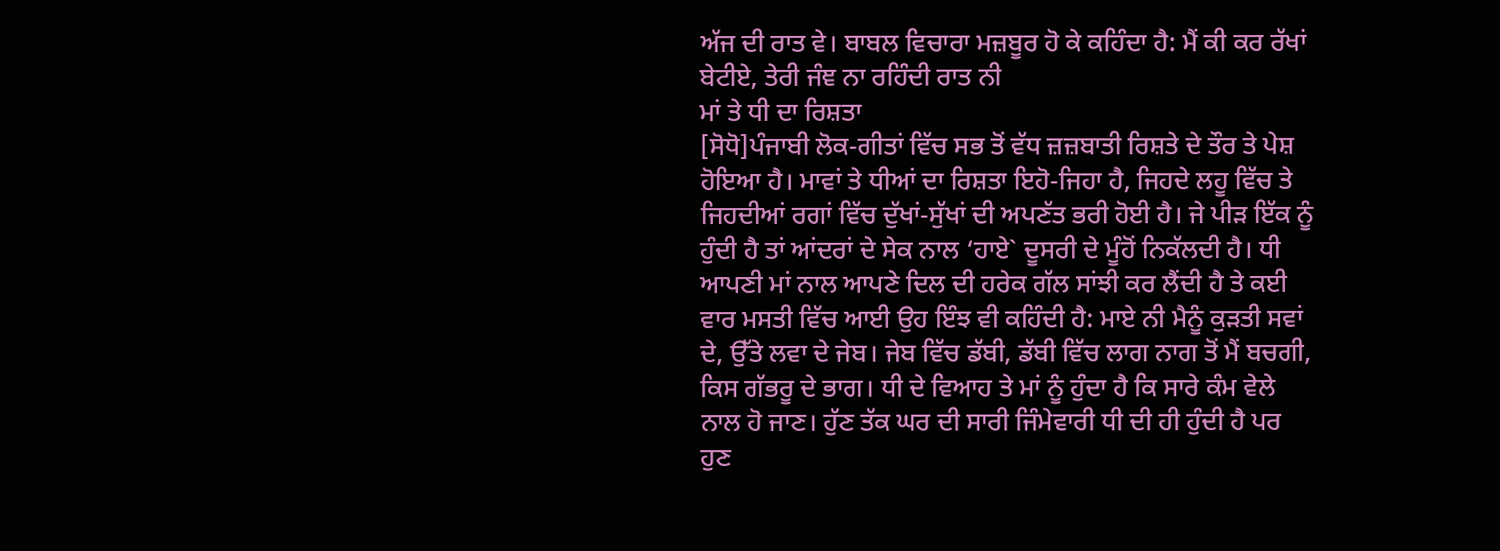ਅੱਜ ਦੀ ਰਾਤ ਵੇ। ਬਾਬਲ ਵਿਚਾਰਾ ਮਜ਼ਬੂਰ ਹੋ ਕੇ ਕਹਿੰਦਾ ਹੈ: ਮੈਂ ਕੀ ਕਰ ਰੱਖਾਂ ਬੇਟੀਏ, ਤੇਰੀ ਜੰਞ ਨਾ ਰਹਿੰਦੀ ਰਾਤ ਨੀ
ਮਾਂ ਤੇ ਧੀ ਦਾ ਰਿਸ਼ਤਾ
[ਸੋਧੋ]ਪੰਜਾਬੀ ਲੋਕ-ਗੀਤਾਂ ਵਿੱਚ ਸਭ ਤੋਂ ਵੱਧ ਜ਼ਜ਼ਬਾਤੀ ਰਿਸ਼ਤੇ ਦੇ ਤੌਰ ਤੇ ਪੇਸ਼ ਹੋਇਆ ਹੈ। ਮਾਵਾਂ ਤੇ ਧੀਆਂ ਦਾ ਰਿਸ਼ਤਾ ਇਹੋ-ਜਿਹਾ ਹੈ, ਜਿਹਦੇ ਲਹੂ ਵਿੱਚ ਤੇ ਜਿਹਦੀਆਂ ਰਗਾਂ ਵਿੱਚ ਦੁੱਖਾਂ-ਸੁੱਖਾਂ ਦੀ ਅਪਣੱਤ ਭਰੀ ਹੋਈ ਹੈ। ਜੇ ਪੀੜ ਇੱਕ ਨੂੰ ਹੁੰਦੀ ਹੈ ਤਾਂ ਆਂਦਰਾਂ ਦੇ ਸੇਕ ਨਾਲ ‘ਹਾਏ` ਦੂਸਰੀ ਦੇ ਮੂੰਹੋਂ ਨਿਕੱਲਦੀ ਹੈ। ਧੀ ਆਪਣੀ ਮਾਂ ਨਾਲ ਆਪਣੇ ਦਿਲ ਦੀ ਹਰੇਕ ਗੱਲ ਸਾਂਝੀ ਕਰ ਲੈਂਦੀ ਹੈ ਤੇ ਕਈ ਵਾਰ ਮਸਤੀ ਵਿੱਚ ਆਈ ਉਹ ਇੰਝ ਵੀ ਕਹਿੰਦੀ ਹੈ: ਮਾਏ ਨੀ ਮੈਨੂੰ ਕੁੜਤੀ ਸਵਾਂ ਦੇ, ਉੱਤੇ ਲਵਾ ਦੇ ਜੇਬ। ਜੇਬ ਵਿੱਚ ਡੱਬੀ, ਡੱਬੀ ਵਿੱਚ ਲਾਗ ਨਾਗ ਤੋਂ ਮੈਂ ਬਚਗੀ, ਕਿਸ ਗੱਭਰੂ ਦੇ ਭਾਗ। ਧੀ ਦੇ ਵਿਆਹ ਤੇ ਮਾਂ ਨੂੰ ਹੁੰਦਾ ਹੈ ਕਿ ਸਾਰੇ ਕੰਮ ਵੇਲੇ ਨਾਲ ਹੋ ਜਾਣ। ਹੁੱਣ ਤੱਕ ਘਰ ਦੀ ਸਾਰੀ ਜਿੰਮੇਵਾਰੀ ਧੀ ਦੀ ਹੀ ਹੁੰਦੀ ਹੈ ਪਰ ਹੁਣ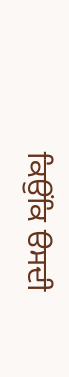ਕਿਉਂਕਿ ੳਸਦੀ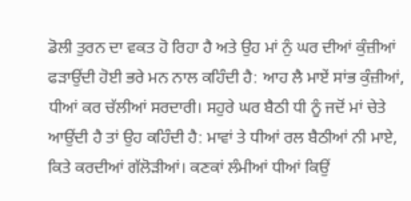ਡੋਲੀ ਤੁਰਨ ਦਾ ਵਕਤ ਹੋ ਰਿਹਾ ਹੈ ਅਤੇ ਉਹ ਮਾਂ ਨੁੰ ਘਰ ਦੀਆਂ ਕੁੰਜ਼ੀਆਂ ਫੜਾਉਂਦੀ ਹੋਈ ਭਰੇ ਮਨ ਨਾਲ ਕਹਿੰਦੀ ਹੈ: ਆਹ ਲੈ ਮਾਏਂ ਸਾਂਭ ਕੁੰਜ਼ੀਆਂ, ਧੀਆਂ ਕਰ ਚੱਲੀਆਂ ਸਰਦਾਰੀ। ਸਹੁਰੇ ਘਰ ਬੈਠੀ ਧੀ ਨੂੰ ਜਦੋਂ ਮਾਂ ਚੇਤੇ ਆਉਂਦੀ ਹੈ ਤਾਂ ਉਹ ਕਹਿੰਦੀ ਹੈ: ਮਾਵਾਂ ਤੇ ਧੀਆਂ ਰਲ ਬੈਠੀਆਂ ਨੀ ਮਾਏ, ਕਿਤੇ ਕਰਦੀਆਂ ਗੱਲੋੜੀਆਂ। ਕਣਕਾਂ ਲੰਮੀਆਂ ਧੀਆਂ ਕਿਉਂ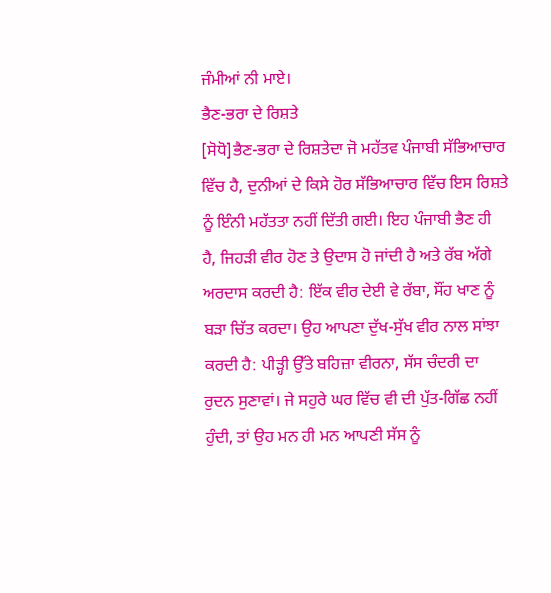ਜੰਮੀਆਂ ਨੀ ਮਾਏ।
ਭੈਣ-ਭਰਾ ਦੇ ਰਿਸ਼ਤੇ
[ਸੋਧੋ]ਭੈਣ-ਭਰਾ ਦੇ ਰਿਸ਼ਤੇਦਾ ਜੋ ਮਹੱਤਵ ਪੰਜਾਬੀ ਸੱਭਿਆਚਾਰ ਵਿੱਚ ਹੈ, ਦੁਨੀਆਂ ਦੇ ਕਿਸੇ ਹੋਰ ਸੱਭਿਆਚਾਰ ਵਿੱਚ ਇਸ ਰਿਸ਼ਤੇ ਨੂੰ ਇੰਨੀ ਮਹੱਤਤਾ ਨਹੀਂ ਦਿੱਤੀ ਗਈ। ਇਹ ਪੰਜਾਬੀ ਭੈਣ ਹੀ ਹੈ, ਜਿਹੜੀ ਵੀਰ ਹੋਣ ਤੇ ਉਦਾਸ ਹੋ ਜਾਂਦੀ ਹੈ ਅਤੇ ਰੱਬ ਅੱਗੇ ਅਰਦਾਸ ਕਰਦੀ ਹੈ: ਇੱਕ ਵੀਰ ਦੇਈ ਵੇ ਰੱਬਾ, ਸੌਂਹ ਖਾਣ ਨੂੰ ਬੜਾ ਚਿੱਤ ਕਰਦਾ। ਉਹ ਆਪਣਾ ਦੁੱਖ-ਸੁੱਖ ਵੀਰ ਨਾਲ ਸਾਂਝਾ ਕਰਦੀ ਹੈ: ਪੀੜ੍ਹੀ ਉੱਤੇ ਬਹਿਜ਼ਾ ਵੀਰਨਾ, ਸੱਸ ਚੰਦਰੀ ਦਾ ਰੁਦਨ ਸੁਣਾਵਾਂ। ਜੇ ਸਹੁਰੇ ਘਰ ਵਿੱਚ ਵੀ ਦੀ ਪੁੱਤ-ਗਿੱਛ ਨਹੀਂ ਹੁੰਦੀ, ਤਾਂ ਉਹ ਮਨ ਹੀ ਮਨ ਆਪਣੀ ਸੱਸ ਨੂੰ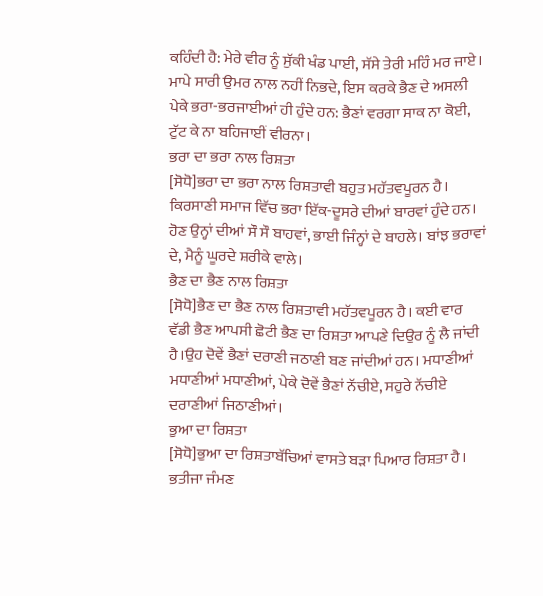ਕਹਿੰਦੀ ਹੈ: ਮੇਰੇ ਵੀਰ ਨੂੰ ਸੁੱਕੀ ਖੰਡ ਪਾਈ, ਸੱਸੇ ਤੇਰੀ ਮਹਿੰ ਮਰ ਜਾਏ। ਮਾਪੇ ਸਾਰੀ ਉਮਰ ਨਾਲ ਨਹੀਂ ਨਿਭਦੇ, ਇਸ ਕਰਕੇ ਭੈਣ ਦੇ ਅਸਲੀ ਪੇਕੇ ਭਰਾ-ਭਰਜਾਈਆਂ ਹੀ ਹੁੰਦੇ ਹਨ: ਭੈਣਾਂ ਵਰਗਾ ਸਾਕ ਨਾ ਕੋਈ, ਟੁੱਟ ਕੇ ਨਾ ਬਹਿਜਾਈਂ ਵੀਰਨਾ।
ਭਰਾ ਦਾ ਭਰਾ ਨਾਲ ਰਿਸ਼ਤਾ
[ਸੋਧੋ]ਭਰਾ ਦਾ ਭਰਾ ਨਾਲ ਰਿਸ਼ਤਾਵੀ ਬਹੁਤ ਮਹੱਤਵਪੂਰਨ ਹੈ। ਕਿਰਸਾਣੀ ਸਮਾਜ ਵਿੱਚ ਭਰਾ ਇੱਕ-ਦੂਸਰੇ ਦੀਆਂ ਬਾਰਵਾਂ ਹੁੰਦੇ ਹਨ। ਹੋਣ ਉਨ੍ਹਾਂ ਦੀਆਂ ਸੌ ਸੌ ਬਾਹਵਾਂ, ਭਾਈ ਜਿੰਨ੍ਹਾਂ ਦੇ ਬਾਹਲੇ। ਬਾਂਝ ਭਰਾਵਾਂ ਦੇ, ਮੈਨੂੰ ਘੂਰਦੇ ਸ਼ਰੀਕੇ ਵਾਲੇ।
ਭੈਣ ਦਾ ਭੈਣ ਨਾਲ ਰਿਸ਼ਤਾ
[ਸੋਧੋ]ਭੈਣ ਦਾ ਭੈਣ ਨਾਲ ਰਿਸ਼ਤਾਵੀ ਮਹੱਤਵਪੂਰਨ ਹੈ। ਕਈ ਵਾਰ ਵੱਡੀ ਭੈਣ ਆਪਸੀ ਛੋਟੀ ਭੈਣ ਦਾ ਰਿਸ਼ਤਾ ਆਪਣੇ ਦਿਉਰ ਨੂੰ ਲੈ ਜਾਂਦੀ ਹੈ।ਉਹ ਦੋਵੇਂ ਭੈਣਾਂ ਦਰਾਣੀ ਜਠਾਣੀ ਬਣ ਜਾਂਦੀਆਂ ਹਨ। ਮਧਾਣੀਆਂ ਮਧਾਣੀਆਂ ਮਧਾਣੀਆਂ, ਪੇਕੇ ਦੋਵੇਂ ਭੈਣਾਂ ਨੱਚੀਏ, ਸਹੁਰੇ ਨੱਚੀਏ ਦਰਾਣੀਆਂ ਜਿਠਾਣੀਆਂ।
ਭੁਆ ਦਾ ਰਿਸ਼ਤਾ
[ਸੋਧੋ]ਭੁਆ ਦਾ ਰਿਸ਼ਤਾਬੱਚਿਆਂ ਵਾਸਤੇ ਬੜਾ ਪਿਆਰ ਰਿਸ਼ਤਾ ਹੈ। ਭਤੀਜਾ ਜੰਮਣ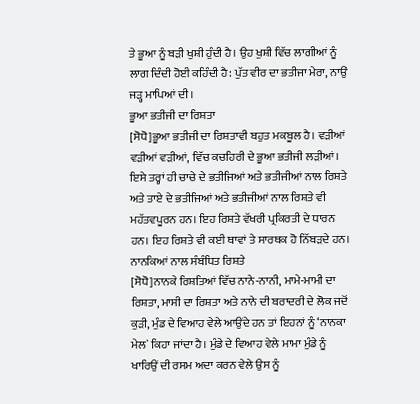ਤੇ ਭੂਆ ਨੂੰ ਬੜੀ ਖੁਸ਼ੀ ਹੁੰਦੀ ਹੈ। ਉਹ ਖੁਸ਼ੀ ਵਿੱਚ ਲਾਗੀਆਂ ਨੂੰ ਲਾਗ ਦਿੰਦੀ ਹੋਈ ਕਹਿੰਦੀ ਹੈ: ਪੁੱਤ ਵੀਰ ਦਾ ਭਤੀਜਾ ਮੇਰਾ, ਨਾਉਂ ਜੜ੍ਹ ਮਾਪਿਆਂ ਦੀ।
ਭੂਆ ਭਤੀਜੀ ਦਾ ਰਿਸ਼ਤਾ
[ਸੋਧੋ]ਭੂਆ ਭਤੀਜੀ ਦਾ ਰਿਸ਼ਤਾਵੀ ਬਹੁਤ ਮਕਬੂਲ ਹੈ। ਵੜੀਆਂ ਵੜੀਆਂ ਵੜੀਆਂ, ਵਿੱਚ ਕਚਹਿਰੀ ਦੇ ਭੂਆ ਭਤੀਜੀ ਲੜੀਆਂ। ਇਸੇ ਤਰ੍ਹਾਂ ਹੀ ਚਾਚੇ ਦੇ ਭਤੀਜਿਆਂ ਅਤੇ ਭਤੀਜੀਆਂ ਨਾਲ ਰਿਸ਼ਤੇ ਅਤੇ ਤਾਏ ਦੇ ਭਤੀਜਿਆਂ ਅਤੇ ਭਤੀਜੀਆਂ ਨਾਲ ਰਿਸ਼ਤੇ ਵੀ ਮਹੱਤਵਪੂਰਨ ਹਨ। ਇਹ ਰਿਸ਼ਤੇ ਵੱਖਰੀ ਪ੍ਰਕਿਰਤੀ ਦੇ ਧਾਰਨ ਹਨ। ਇਹ ਰਿਸ਼ਤੇ ਵੀ ਕਈ ਥਾਵਾਂ ਤੇ ਸਾਰਥਕ ਹੋ ਨਿੱਬੜਦੇ ਹਨ।
ਨਾਨਕਿਆਂ ਨਾਲ ਸੰਬੰਧਿਤ ਰਿਸ਼ਤੇ
[ਸੋਧੋ]ਨਾਨਕੇ ਰਿਸ਼ਤਿਆਂ ਵਿੱਚ ਨਾਨੇ-ਨਾਨੀ, ਮਾਮੇ-ਮਾਮੀ ਦਾ ਰਿਸ਼ਤਾ, ਮਾਸੀ ਦਾ ਰਿਸ਼ਤਾ ਅਤੇ ਨਾਨੇ ਦੀ ਬਰਾਦਰੀ ਦੇ ਲੋਕ ਜਦੋਂ ਕੁੜੀ, ਮੁੰਡ ਦੇ ਵਿਆਹ ਵੇਲੇ ਆਉਂਦੇ ਹਨ ਤਾਂ ਇਹਨਾਂ ਨੂੰ ‘ਨਾਨਕਾ ਮੇਲ` ਕਿਹਾ ਜਾਂਦਾ ਹੈ। ਮੁੰਡੇ ਦੇ ਵਿਆਹ ਵੇਲੇ ਮਾਮਾ ਮੁੰਡੇ ਨੂੰ ਖਾਰਿਉਂ ਦੀ ਰਸਮ ਅਦਾ ਕਰਨ ਵੇਲੇ ਉਸ ਨੂੰ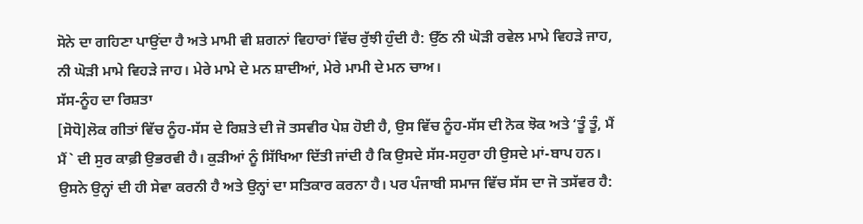ਸੋਨੇ ਦਾ ਗਹਿਣਾ ਪਾਉਂਦਾ ਹੈ ਅਤੇ ਮਾਮੀ ਵੀ ਸ਼ਗਨਾਂ ਵਿਹਾਰਾਂ ਵਿੱਚ ਰੁੱਝੀ ਹੁੰਦੀ ਹੈ: ਉੱਠ ਨੀ ਘੋੜੀ ਰਵੇਲ ਮਾਮੇ ਵਿਹੜੇ ਜਾਹ, ਨੀ ਘੋੜੀ ਮਾਮੇ ਵਿਹੜੇ ਜਾਹ। ਮੇਰੇ ਮਾਮੇ ਦੇ ਮਨ ਸ਼ਾਦੀਆਂ, ਮੇਰੇ ਮਾਮੀ ਦੇ ਮਨ ਚਾਅ।
ਸੱਸ-ਨੂੰਹ ਦਾ ਰਿਸ਼ਤਾ
[ਸੋਧੋ]ਲੋਕ ਗੀਤਾਂ ਵਿੱਚ ਨੂੰਹ-ਸੱਸ ਦੇ ਰਿਸ਼ਤੇ ਦੀ ਜੋ ਤਸਵੀਰ ਪੇਸ਼ ਹੋਈ ਹੈ, ਉਸ ਵਿੱਚ ਨੂੰਹ-ਸੱਸ ਦੀ ਨੋਕ ਝੋਕ ਅਤੇ ‘ਤੂੰ ਤੂੰ, ਮੈਂ ਮੈਂ` ਦੀ ਸੁਰ ਕਾਫ਼ੀ ਉਭਰਵੀ ਹੈ। ਕੁੜੀਆਂ ਨੂੰ ਸਿੱਖਿਆ ਦਿੱਤੀ ਜਾਂਦੀ ਹੈ ਕਿ ਉਸਦੇ ਸੱਸ-ਸਹੁਰਾ ਹੀ ਉਸਦੇ ਮਾਂ-ਬਾਪ ਹਨ। ਉਸਨੇ ਉਨ੍ਹਾਂ ਦੀ ਹੀ ਸੇਵਾ ਕਰਨੀ ਹੈ ਅਤੇ ਉਨ੍ਹਾਂ ਦਾ ਸਤਿਕਾਰ ਕਰਨਾ ਹੈ। ਪਰ ਪੰਜਾਬੀ ਸਮਾਜ ਵਿੱਚ ਸੱਸ ਦਾ ਜੋ ਤਸੱਵਰ ਹੈ: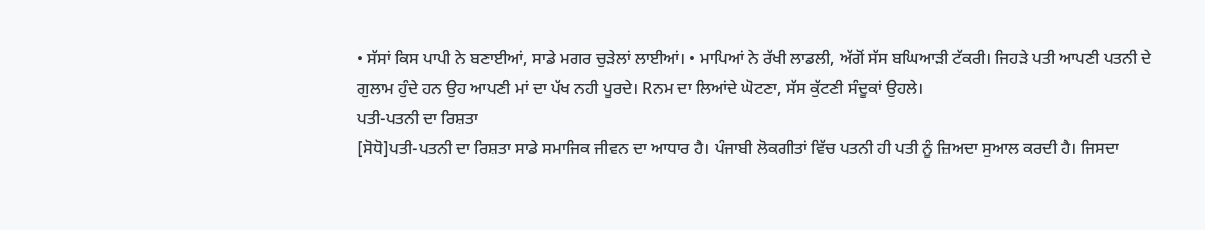• ਸੱਸਾਂ ਕਿਸ ਪਾਪੀ ਨੇ ਬਣਾਈਆਂ, ਸਾਡੇ ਮਗਰ ਚੁੜੇਲਾਂ ਲਾਈਆਂ। • ਮਾਪਿਆਂ ਨੇ ਰੱਖੀ ਲਾਡਲੀ, ਅੱਗੋਂ ਸੱਸ ਬਘਿਆੜੀ ਟੱਕਰੀ। ਜਿਹੜੇ ਪਤੀ ਆਪਣੀ ਪਤਨੀ ਦੇ ਗੁਲਾਮ ਹੁੰਦੇ ਹਨ ਉਹ ਆਪਣੀ ਮਾਂ ਦਾ ਪੱਖ ਨਹੀ ਪੂਰਦੇ। Rਨਮ ਦਾ ਲਿਆਂਦੇ ਘੋਟਣਾ, ਸੱਸ ਕੁੱਟਣੀ ਸੰਦੂਕਾਂ ਉਹਲੇ।
ਪਤੀ-ਪਤਨੀ ਦਾ ਰਿਸ਼ਤਾ
[ਸੋਧੋ]ਪਤੀ-ਪਤਨੀ ਦਾ ਰਿਸ਼ਤਾ ਸਾਡੇ ਸਮਾਜਿਕ ਜੀਵਨ ਦਾ ਆਧਾਰ ਹੈ। ਪੰਜਾਬੀ ਲੋਕਗੀਤਾਂ ਵਿੱਚ ਪਤਨੀ ਹੀ ਪਤੀ ਨੂੰ ਜ਼ਿਅਦਾ ਸੁਆਲ ਕਰਦੀ ਹੈ। ਜਿਸਦਾ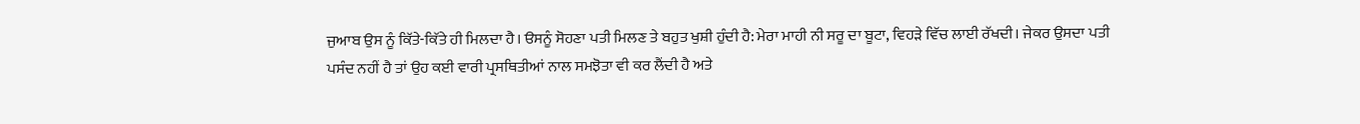ਜੁਆਬ ਉਸ ਨੂੰ ਕਿੱਤੇ-ਕਿੱਤੇ ਹੀ ਮਿਲਦਾ ਹੈ। ੳਸਨੂੰ ਸੋਹਣਾ ਪਤੀ ਮਿਲਣ ਤੇ ਬਹੁਤ ਖੁਸ਼ੀ ਹੁੰਦੀ ਹੈ: ਮੇਰਾ ਮਾਹੀ ਨੀ ਸਰੂ ਦਾ ਬੂਟਾ, ਵਿਹੜੇ ਵਿੱਚ ਲਾਈ ਰੱਖਦੀ। ਜੇਕਰ ਉਸਦਾ ਪਤੀ ਪਸੰਦ ਨਹੀਂ ਹੈ ਤਾਂ ਉਹ ਕਈ ਵਾਰੀ ਪ੍ਰਸਥਿਤੀਆਂ ਨਾਲ ਸਮਝੋਤਾ ਵੀ ਕਰ ਲੈਂਦੀ ਹੈ ਅਤੇ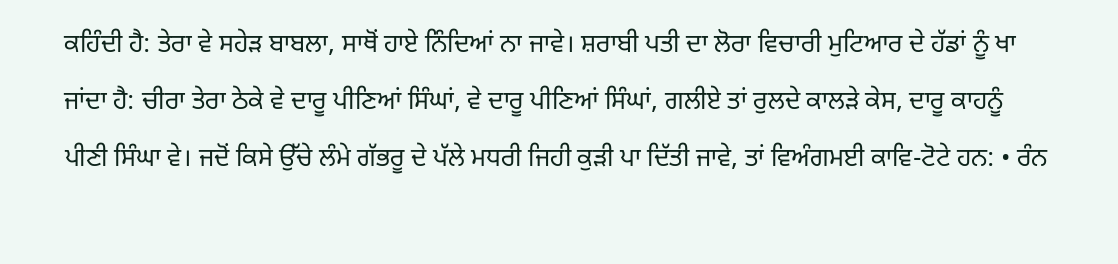ਕਹਿੰਦੀ ਹੈ: ਤੇਰਾ ਵੇ ਸਹੇੜ ਬਾਬਲਾ, ਸਾਥੋਂ ਹਾਏ ਨਿੰਦਿਆਂ ਨਾ ਜਾਵੇ। ਸ਼ਰਾਬੀ ਪਤੀ ਦਾ ਲੋਰਾ ਵਿਚਾਰੀ ਮੁਟਿਆਰ ਦੇ ਹੱਡਾਂ ਨੂੰ ਖਾ ਜਾਂਦਾ ਹੈ: ਚੀਰਾ ਤੇਰਾ ਠੇਕੇ ਵੇ ਦਾਰੂ ਪੀਣਿਆਂ ਸਿੰਘਾਂ, ਵੇ ਦਾਰੂ ਪੀਣਿਆਂ ਸਿੰਘਾਂ, ਗਲੀਏ ਤਾਂ ਰੁਲਦੇ ਕਾਲੜੇ ਕੇਸ, ਦਾਰੂ ਕਾਹਨੂੰ ਪੀਣੀ ਸਿੰਘਾ ਵੇ। ਜਦੋਂ ਕਿਸੇ ਉੱਚੇ ਲੰਮੇ ਗੱਭਰੂ ਦੇ ਪੱਲੇ ਮਧਰੀ ਜਿਹੀ ਕੁੜੀ ਪਾ ਦਿੱਤੀ ਜਾਵੇ, ਤਾਂ ਵਿਅੰਗਮਈ ਕਾਵਿ-ਟੋਟੇ ਹਨ: • ਰੰਨ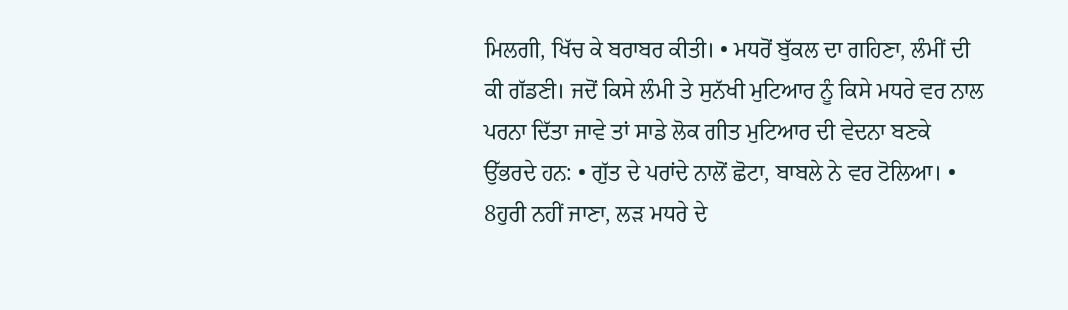ਮਿਲਗੀ, ਖਿੱਚ ਕੇ ਬਰਾਬਰ ਕੀਤੀ। • ਮਧਰੋਂ ਬੁੱਕਲ ਦਾ ਗਹਿਣਾ, ਲੰਮੀਂ ਦੀ ਕੀ ਗੱਡਣੀ। ਜਦੋਂ ਕਿਸੇ ਲੰਮੀ ਤੇ ਸੁਨੱਖੀ ਮੁਟਿਆਰ ਨੂੰ ਕਿਸੇ ਮਧਰੇ ਵਰ ਨਾਲ ਪਰਨਾ ਦਿੱਤਾ ਜਾਵੇ ਤਾਂ ਸਾਡੇ ਲੋਕ ਗੀਤ ਮੁਟਿਆਰ ਦੀ ਵੇਦਨਾ ਬਣਕੇ ਉੱਭਰਦੇ ਹਨ: • ਗੁੱਤ ਦੇ ਪਰਾਂਦੇ ਨਾਲੋਂ ਛੋਟਾ, ਬਾਬਲੇ ਨੇ ਵਰ ਟੋਲਿਆ। • 8ਹੁਰੀ ਨਹੀਂ ਜਾਣਾ, ਲੜ ਮਧਰੇ ਦੇ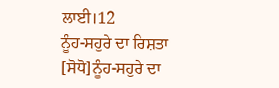ਲਾਈ।12
ਨੂੰਹ-ਸਹੁਰੇ ਦਾ ਰਿਸ਼ਤਾ
[ਸੋਧੋ]ਨੂੰਹ-ਸਹੁਰੇ ਦਾ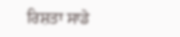ਰਿਸ਼ਤਾ ਸਾਡੇ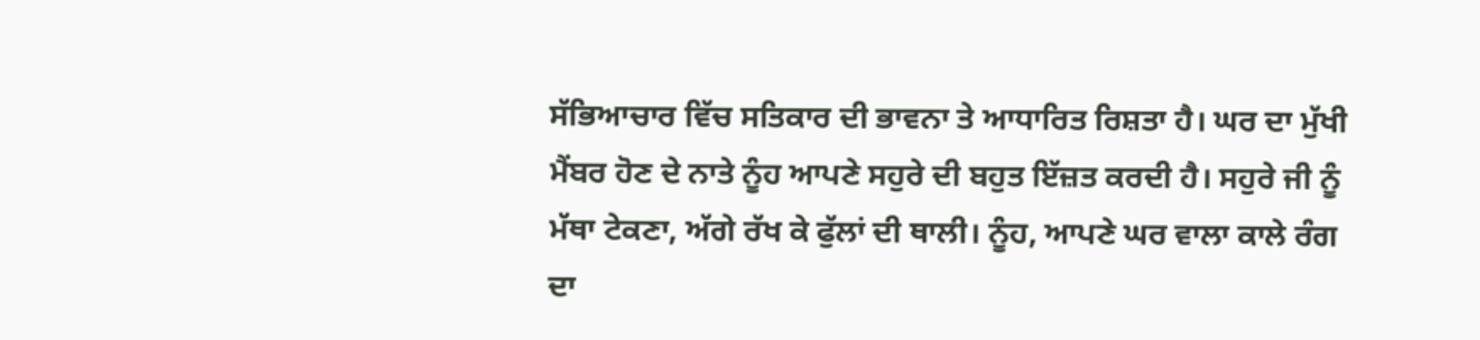ਸੱਭਿਆਚਾਰ ਵਿੱਚ ਸਤਿਕਾਰ ਦੀ ਭਾਵਨਾ ਤੇ ਆਧਾਰਿਤ ਰਿਸ਼ਤਾ ਹੈ। ਘਰ ਦਾ ਮੁੱਖੀ ਮੈਂਬਰ ਹੋਣ ਦੇ ਨਾਤੇ ਨੂੰਹ ਆਪਣੇ ਸਹੁਰੇ ਦੀ ਬਹੁਤ ਇੱਜ਼ਤ ਕਰਦੀ ਹੈ। ਸਹੁਰੇ ਜੀ ਨੂੰ ਮੱਥਾ ਟੇਕਣਾ, ਅੱਗੇ ਰੱਖ ਕੇ ਫੁੱਲਾਂ ਦੀ ਥਾਲੀ। ਨੂੰਹ, ਆਪਣੇ ਘਰ ਵਾਲਾ ਕਾਲੇ ਰੰਗ ਦਾ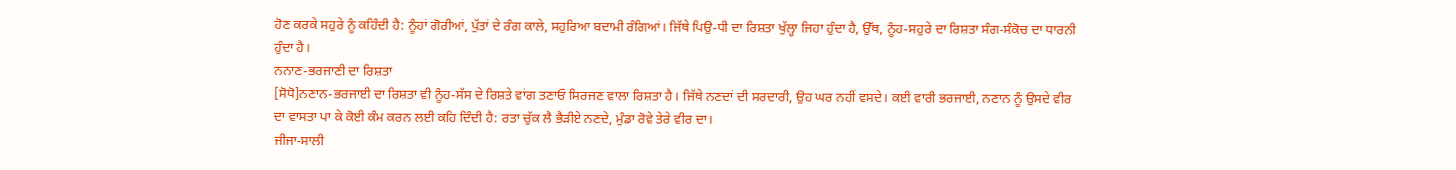ਹੋਣ ਕਰਕੇ ਸਹੁਰੇ ਨੂੰ ਕਹਿੰਦੀ ਹੈ: ਨੂੰਹਾਂ ਗੋਰੀਆਂ, ਪੁੱਤਾਂ ਦੇ ਰੰਗ ਕਾਲੇ, ਸਹੁਰਿਆ ਬਦਾਮੀ ਰੰਗਿਆਂ। ਜਿੱਥੇ ਪਿਉ-ਧੀ ਦਾ ਰਿਸ਼ਤਾ ਖੁੱਲ੍ਹਾ ਜਿਹਾ ਹੁੰਦਾ ਹੈ, ਉੱਥ, ਨੂੰਹ-ਸਹੁਰੇ ਦਾ ਰਿਸ਼ਤਾ ਸੰਗ-ਸੰਕੋਚ ਦਾ ਧਾਰਨੀ ਹੁੰਦਾ ਹੈ।
ਨਨਾਣ-ਭਰਜਾਣੀ ਦਾ ਰਿਸ਼ਤਾ
[ਸੋਧੋ]ਨਣਾਨ-ਭਰਜਾਈ ਦਾ ਰਿਸ਼ਤਾ ਵੀ ਨੂੰਹ-ਸੱਸ ਦੇ ਰਿਸ਼ਤੇ ਵਾਂਗ ਤਣਾਓ ਸਿਰਜਣ ਵਾਲਾ ਰਿਸ਼ਤਾ ਹੈ। ਜਿੱਥੇ ਨਣਦਾਂ ਦੀ ਸਰਦਾਰੀ, ਉਹ ਘਰ ਨਹੀਂ ਵਸਦੇ। ਕਈ ਵਾਰੀ ਭਰਜਾਈ, ਨਣਾਨ ਨੂੰ ਉਸਦੇ ਵੀਰ ਦਾ ਵਾਸਤਾ ਪਾ ਕੇ ਕੋਈ ਕੰਮ ਕਰਨ ਲਈ ਕਹਿ ਦਿੰਦੀ ਹੈ: ਰਤਾ ਚੁੱਕ ਲੈ ਭੈੜੀਏ ਨਣਦੇ, ਮੁੰਡਾ ਰੋਵੇ ਤੇਰੇ ਵੀਰ ਦਾ।
ਜੀਜਾ-ਸਾਲੀ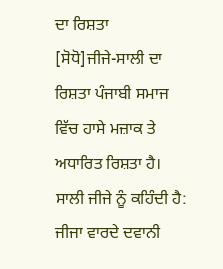ਦਾ ਰਿਸ਼ਤਾ
[ਸੋਧੋ]ਜੀਜੇ-ਸਾਲੀ ਦਾ ਰਿਸ਼ਤਾ ਪੰਜਾਬੀ ਸਮਾਜ ਵਿੱਚ ਹਾਸੇ ਮਜ਼ਾਕ ਤੇ ਅਧਾਰਿਤ ਰਿਸ਼ਤਾ ਹੈ। ਸਾਲੀ ਜੀਜੇ ਨੂੰ ਕਹਿੰਦੀ ਹੈ: ਜੀਜਾ ਵਾਰਦੇ ਦਵਾਨੀ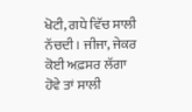ਖੋਟੀ, ਗਧੇ ਵਿੱਚ ਸਾਲੀ ਨੱਚਦੀ। ਜੀਜਾ, ਜੇਕਰ ਕੋਈ ਅਫ਼ਸਰ ਲੱਗਾ ਹੋਵੇ ਤਾਂ ਸਾਲੀ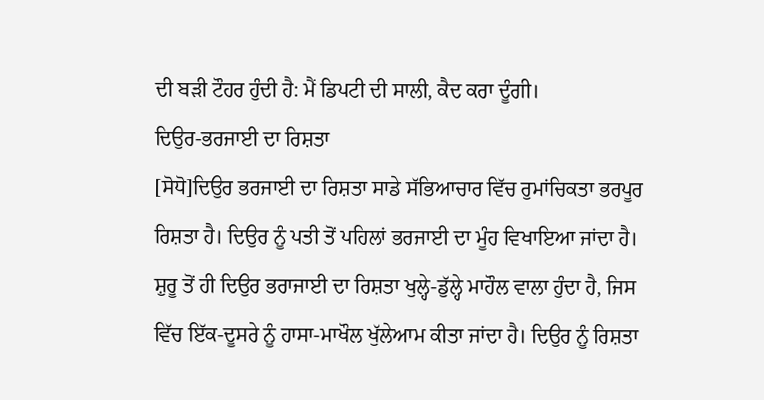ਦੀ ਬੜੀ ਟੌਹਰ ਹੁੰਦੀ ਹੈ: ਮੈਂ ਡਿਪਟੀ ਦੀ ਸਾਲੀ, ਕੈਦ ਕਰਾ ਦੂੰਗੀ।
ਦਿਉਰ-ਭਰਜਾਈ ਦਾ ਰਿਸ਼ਤਾ
[ਸੋਧੋ]ਦਿਉਰ ਭਰਜਾਈ ਦਾ ਰਿਸ਼ਤਾ ਸਾਡੇ ਸੱਭਿਆਚਾਰ ਵਿੱਚ ਰੁਮਾਂਚਿਕਤਾ ਭਰਪੂਰ ਰਿਸ਼ਤਾ ਹੈ। ਦਿਉਰ ਨੂੰ ਪਤੀ ਤੋਂ ਪਹਿਲਾਂ ਭਰਜਾਈ ਦਾ ਮੂੰਹ ਵਿਖਾਇਆ ਜਾਂਦਾ ਹੈ। ਸ਼ੁਰੂ ਤੋਂ ਹੀ ਦਿਉਰ ਭਰਾਜਾਈ ਦਾ ਰਿਸ਼ਤਾ ਖੁਲ੍ਹੇ-ਡੁੱਲ੍ਹੇ ਮਾਹੌਲ ਵਾਲਾ ਹੁੰਦਾ ਹੈ, ਜਿਸ ਵਿੱਚ ਇੱਕ-ਦੂਸਰੇ ਨੂੰ ਹਾਸਾ-ਮਾਖੌਲ ਖੁੱਲੇਆਮ ਕੀਤਾ ਜਾਂਦਾ ਹੈ। ਦਿਉਰ ਨੂੰ ਰਿਸ਼ਤਾ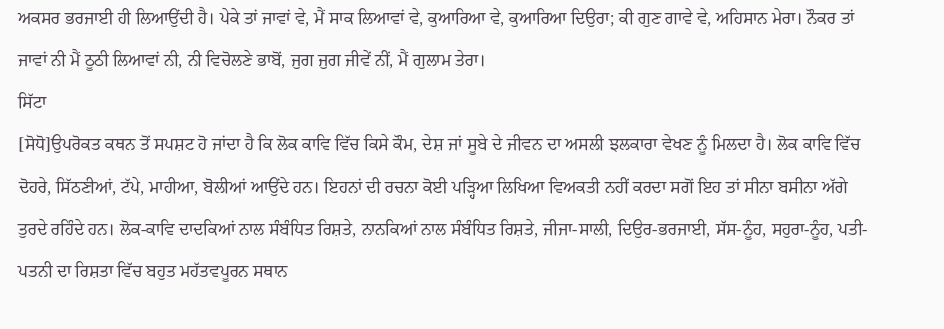ਅਕਸਰ ਭਰਜਾਈ ਹੀ ਲਿਆਉਂਦੀ ਹੈ। ਪੇਕੇ ਤਾਂ ਜਾਵਾਂ ਵੇ, ਮੈਂ ਸਾਕ ਲਿਆਵਾਂ ਵੇ, ਕੁਆਰਿਆ ਵੇ, ਕੁਆਰਿਆ ਦਿਉਰਾ; ਕੀ ਗੁਣ ਗਾਵੇ ਵੇ, ਅਹਿਸਾਨ ਮੇਰਾ। ਨੌਕਰ ਤਾਂ ਜਾਵਾਂ ਨੀ ਮੈਂ ਠੂਠੀ ਲਿਆਵਾਂ ਨੀ, ਨੀ ਵਿਚੋਲਣੇ ਭਾਬੋਂ, ਜੁਗ ਜੁਗ ਜੀਵੇਂ ਨੀਂ, ਮੈਂ ਗੁਲਾਮ ਤੇਰਾ।
ਸਿੱਟਾ
[ਸੋਧੋ]ਉਪਰੋਕਤ ਕਥਨ ਤੋਂ ਸਪਸ਼ਟ ਹੋ ਜਾਂਦਾ ਹੈ ਕਿ ਲੋਕ ਕਾਵਿ ਵਿੱਚ ਕਿਸੇ ਕੌਮ, ਦੇਸ਼ ਜਾਂ ਸੂਬੇ ਦੇ ਜੀਵਨ ਦਾ ਅਸਲੀ ਝਲਕਾਰਾ ਵੇਖਣ ਨੂੰ ਮਿਲਦਾ ਹੈ। ਲੋਕ ਕਾਵਿ ਵਿੱਚ ਦੋਹਰੇ, ਸਿੱਠਣੀਆਂ, ਟੱਪੇ, ਮਾਹੀਆ, ਬੋਲੀਆਂ ਆਉਂਦੇ ਹਨ। ਇਹਨਾਂ ਦੀ ਰਚਨਾ ਕੋਈ ਪੜ੍ਹਿਆ ਲਿਖਿਆ ਵਿਅਕਤੀ ਨਹੀਂ ਕਰਦਾ ਸਗੋਂ ਇਹ ਤਾਂ ਸੀਨਾ ਬਸੀਨਾ ਅੱਗੇ ਤੁਰਦੇ ਰਹਿੰਦੇ ਹਨ। ਲੋਕ-ਕਾਵਿ ਦਾਦਕਿਆਂ ਨਾਲ ਸੰਬੰਧਿਤ ਰਿਸ਼ਤੇ, ਨਾਨਕਿਆਂ ਨਾਲ ਸੰਬੰਧਿਤ ਰਿਸ਼ਤੇ, ਜੀਜਾ-ਸਾਲੀ, ਦਿਉਰ-ਭਰਜਾਈ, ਸੱਸ-ਨੂੰਹ, ਸਹੁਰਾ-ਨੂੰਹ, ਪਤੀ-ਪਤਨੀ ਦਾ ਰਿਸ਼ਤਾ ਵਿੱਚ ਬਹੁਤ ਮਹੱਤਵਪੂਰਨ ਸਥਾਨ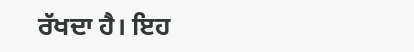ਰੱਖਦਾ ਹੈ। ਇਹ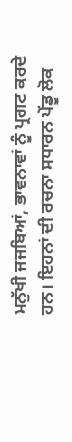ਮਨੁੱਖੀ ਜਜਬਿਆਂ, ਭਾਵਨਾਵਾਂ ਨੂੰ ਪ੍ਰਗਟ ਕਰਦੇ ਹਨ। ਇਹਨਾਂ ਦੀ ਰਚਨਾ ਸਧਾਰਨ ਪੇਂਡੂ ਲੋਕ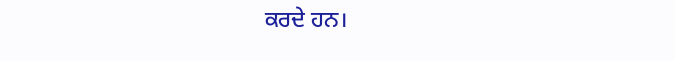ਕਰਦੇ ਹਨ।